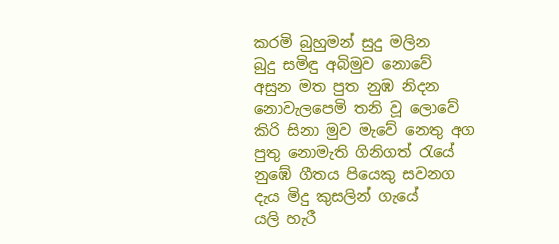කරමි බුහුමන් සුදු මලින
බුදු සමිඳු අබිමුව නොවේ
අසුන මත පුත නුඹ නිදන
නොවැලපෙමි තනි වූ ලොවේ
කිරි සිනා මුව මැවේ නෙතු අග
පුතු නොමැති ගිනිගත් රැයේ
නුඹේ ගීතය පියෙකු සවනග
දැය මිදු කුසලින් ගැයේ
යලි හැරී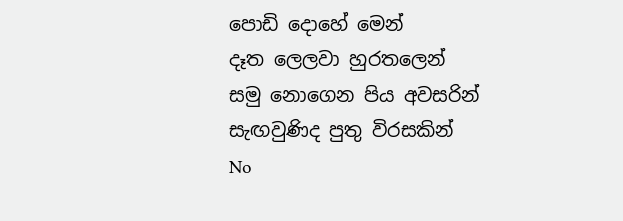පොඩි දොහේ මෙන්
දෑත ලෙලවා හුරතලෙන්
සමු නොගෙන පිය අවසරින්
සැඟවුණිද පුතු විරසකින්
No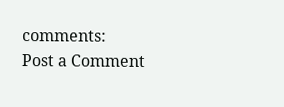comments:
Post a Comment